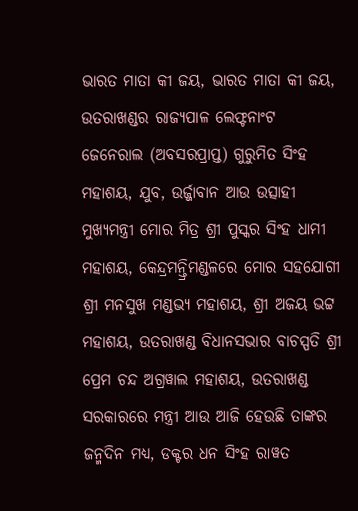ଭାରତ ମାତା କୀ ଜୟ, ଭାରତ ମାତା କୀ ଜୟ, ଉତରାଖଣ୍ଡର ରାଜ୍ୟପାଳ ଲେଫ୍ଟନାଂଟ ଜେନେରାଲ (ଅବସରପ୍ରାପ୍ତ) ଗୁରୁମିତ ସିଂହ ମହାଶୟ, ଯୁବ, ଉର୍ଜ୍ଜାବାନ ଆଉ ଉତ୍ସାହୀ ମୁଖ୍ୟମନ୍ତ୍ରୀ ମୋର ମିତ୍ର ଶ୍ରୀ ପୁସ୍କର ସିଂହ ଧାମୀ ମହାଶୟ, କେନ୍ଦ୍ରମନ୍ତ୍ରିମଣ୍ଡଳରେ ମୋର ସହଯୋଗୀ ଶ୍ରୀ ମନସୁଖ ମଣ୍ଡଭ୍ୟ ମହାଶୟ, ଶ୍ରୀ ଅଜୟ ଭଟ୍ଟ ମହାଶୟ, ଉତରାଖଣ୍ଡ ବିଧାନସଭାର ବାଚସ୍ପତି ଶ୍ରୀ ପ୍ରେମ ଚନ୍ଦ ଅଗ୍ରୱାଲ ମହାଶୟ, ଉତରାଖଣ୍ଡ ସରକାରରେ ମନ୍ତ୍ରୀ ଆଉ ଆଜି ହେଉଛି ତାଙ୍କର ଜନ୍ମଦିନ ମଧ୍ୟ, ଡକ୍ଟର ଧନ ସିଂହ ରାୱତ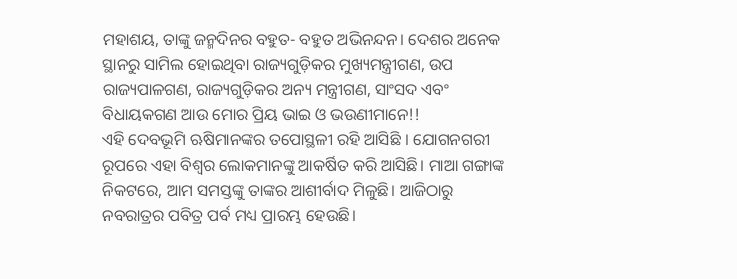ମହାଶୟ, ତାଙ୍କୁ ଜନ୍ମଦିନର ବହୁତ- ବହୁତ ଅଭିନନ୍ଦନ। ଦେଶର ଅନେକ ସ୍ଥାନରୁ ସାମିଲ ହୋଇଥିବା ରାଜ୍ୟଗୁଡ଼ିକର ମୁଖ୍ୟମନ୍ତ୍ରୀଗଣ, ଉପ ରାଜ୍ୟପାଳଗଣ, ରାଜ୍ୟଗୁଡ଼ିକର ଅନ୍ୟ ମନ୍ତ୍ରୀଗଣ, ସାଂସଦ ଏବଂ ବିଧାୟକଗଣ ଆଉ ମୋର ପ୍ରିୟ ଭାଇ ଓ ଭଉଣୀମାନେ!!
ଏହି ଦେବଭୂମି ଋଷିମାନଙ୍କର ତପୋସ୍ଥଳୀ ରହି ଆସିଛି । ଯୋଗନଗରୀ ରୂପରେ ଏହା ବିଶ୍ୱର ଲୋକମାନଙ୍କୁ ଆକର୍ଷିତ କରି ଆସିଛି। ମାଆ ଗଙ୍ଗାଙ୍କ ନିକଟରେ, ଆମ ସମସ୍ତଙ୍କୁ ତାଙ୍କର ଆଶୀର୍ବାଦ ମିଳୁଛି। ଆଜିଠାରୁ ନବରାତ୍ରର ପବିତ୍ର ପର୍ବ ମଧ୍ୟ ପ୍ରାରମ୍ଭ ହେଉଛି।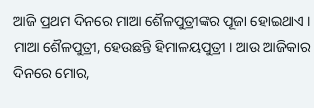ଆଜି ପ୍ରଥମ ଦିନରେ ମାଆ ଶୈଳପୁତ୍ରୀଙ୍କର ପୂଜା ହୋଇଥାଏ । ମାଆ ଶୈଳପୁତ୍ରୀ, ହେଉଛନ୍ତି ହିମାଳୟପୁତ୍ରୀ । ଆଉ ଆଜିକାର ଦିନରେ ମୋର,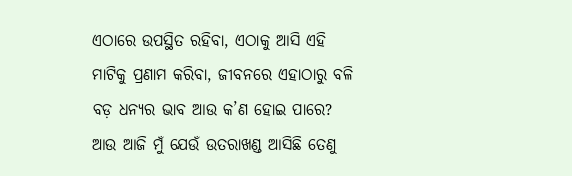ଏଠାରେ ଉପସ୍ଥିତ ରହିବା, ଏଠାକୁ ଆସି ଏହି ମାଟିକୁ ପ୍ରଣାମ କରିବା, ଜୀବନରେ ଏହାଠାରୁ ବଳି ବଡ଼ ଧନ୍ୟର ଭାବ ଆଉ କ’ଣ ହୋଇ ପାରେ? ଆଉ ଆଜି ମୁଁ ଯେଉଁ ଉତରାଖଣ୍ଡ ଆସିଛି ତେଣୁ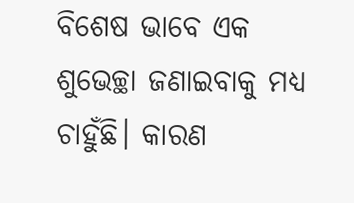ବିଶେଷ ଭାବେ ଏକ ଶୁଭେଚ୍ଛା ଜଣାଇବାକୁ ମଧ୍ୟ ଚାହୁଁଛି। କାରଣ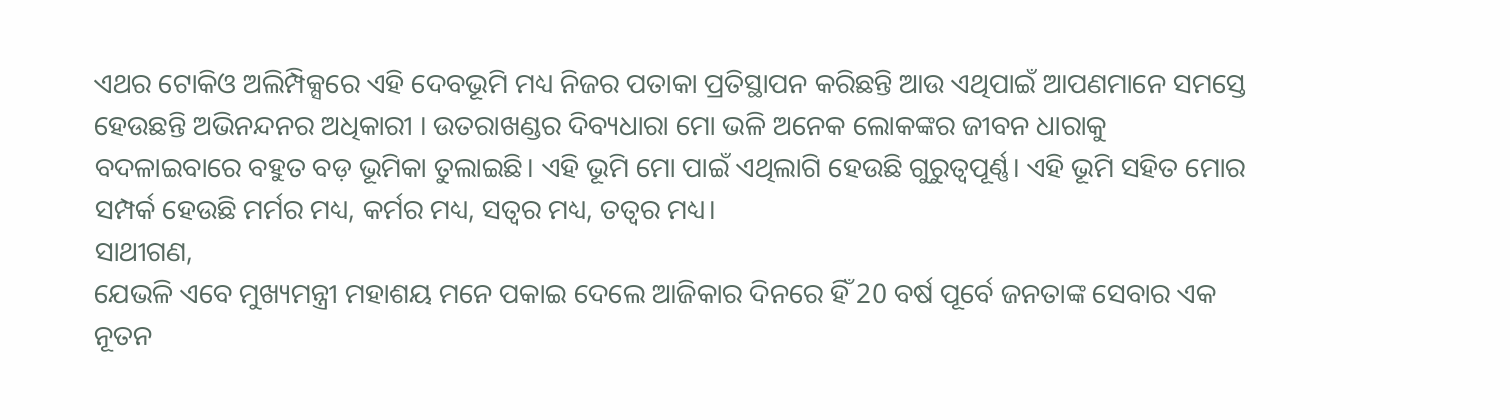ଏଥର ଟୋକିଓ ଅଲିମ୍ପିକ୍ସରେ ଏହି ଦେବଭୂମି ମଧ୍ୟ ନିଜର ପତାକା ପ୍ରତିସ୍ଥାପନ କରିଛନ୍ତି ଆଉ ଏଥିପାଇଁ ଆପଣମାନେ ସମସ୍ତେ ହେଉଛନ୍ତି ଅଭିନନ୍ଦନର ଅଧିକାରୀ । ଉତରାଖଣ୍ଡର ଦିବ୍ୟଧାରା ମୋ ଭଳି ଅନେକ ଲୋକଙ୍କର ଜୀବନ ଧାରାକୁ ବଦଳାଇବାରେ ବହୁତ ବଡ଼ ଭୂମିକା ତୁଲାଇଛି। ଏହି ଭୂମି ମୋ ପାଇଁ ଏଥିଲାଗି ହେଉଛି ଗୁରୁତ୍ୱପୂର୍ଣ୍ଣ। ଏହି ଭୂମି ସହିତ ମୋର ସମ୍ପର୍କ ହେଉଛି ମର୍ମର ମଧ୍ୟ, କର୍ମର ମଧ୍ୟ, ସତ୍ୱର ମଧ୍ୟ, ତତ୍ୱର ମଧ୍ୟ।
ସାଥୀଗଣ,
ଯେଭଳି ଏବେ ମୁଖ୍ୟମନ୍ତ୍ରୀ ମହାଶୟ ମନେ ପକାଇ ଦେଲେ ଆଜିକାର ଦିନରେ ହିଁ 20 ବର୍ଷ ପୂର୍ବେ ଜନତାଙ୍କ ସେବାର ଏକ ନୂତନ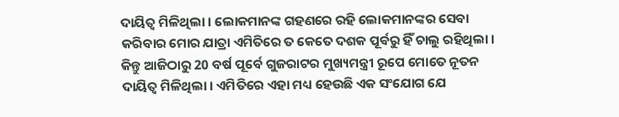ଦାୟିତ୍ୱ ମିଳିଥିଲା । ଲୋକମାନଙ୍କ ଗହଣରେ ରହି ଲୋକମାନଙ୍କର ସେବା କରିବାର ମୋର ଯାତ୍ରା ଏମିତିରେ ତ କେତେ ଦଶକ ପୂର୍ବରୁ ହିଁ ଚାଲୁ ରହିଥିଲା। କିନ୍ତୁ ଆଜିଠାରୁ 20 ବର୍ଷ ପୂର୍ବେ ଗୁଜରାଟର ମୁଖ୍ୟମନ୍ତ୍ରୀ ରୂପେ ମୋତେ ନୂତନ ଦାୟିତ୍ୱ ମିଳିଥିଲା। ଏମିତିରେ ଏହା ମଧ୍ୟ ହେଉଛି ଏକ ସଂଯୋଗ ଯେ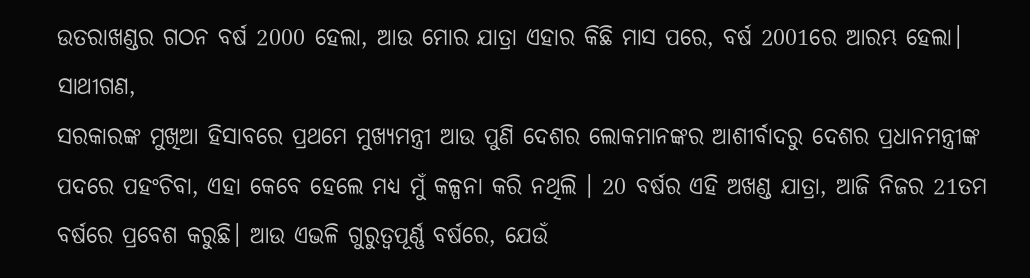ଉତରାଖଣ୍ଡର ଗଠନ ବର୍ଷ 2000 ହେଲା, ଆଉ ମୋର ଯାତ୍ରା ଏହାର କିଛି ମାସ ପରେ, ବର୍ଷ 2001ରେ ଆରମ୍ଭ ହେଲା।
ସାଥୀଗଣ,
ସରକାରଙ୍କ ମୁଖିଆ ହିସାବରେ ପ୍ରଥମେ ମୁଖ୍ୟମନ୍ତ୍ରୀ ଆଉ ପୁଣି ଦେଶର ଲୋକମାନଙ୍କର ଆଶୀର୍ବାଦରୁ ଦେଶର ପ୍ରଧାନମନ୍ତ୍ରୀଙ୍କ ପଦରେ ପହଂଚିବା, ଏହା କେବେ ହେଲେ ମଧ୍ୟ ମୁଁ କଳ୍ପନା କରି ନଥିଲି । 20 ବର୍ଷର ଏହି ଅଖଣ୍ଡ ଯାତ୍ରା, ଆଜି ନିଜର 21ତମ ବର୍ଷରେ ପ୍ରବେଶ କରୁଛି। ଆଉ ଏଭଳି ଗୁରୁତ୍ୱପୂର୍ଣ୍ଣ ବର୍ଷରେ, ଯେଉଁ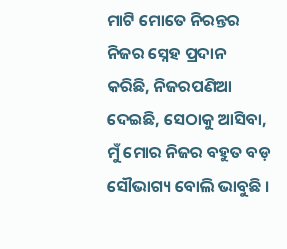ମାଟି ମୋତେ ନିରନ୍ତର ନିଜର ସ୍ନେହ ପ୍ରଦାନ କରିଛି, ନିଜରପଣିଆ ଦେଇଛି, ସେଠାକୁ ଆସିବା, ମୁଁ ମୋର ନିଜର ବହୁତ ବଡ଼ ସୌଭାଗ୍ୟ ବୋଲି ଭାବୁଛି ।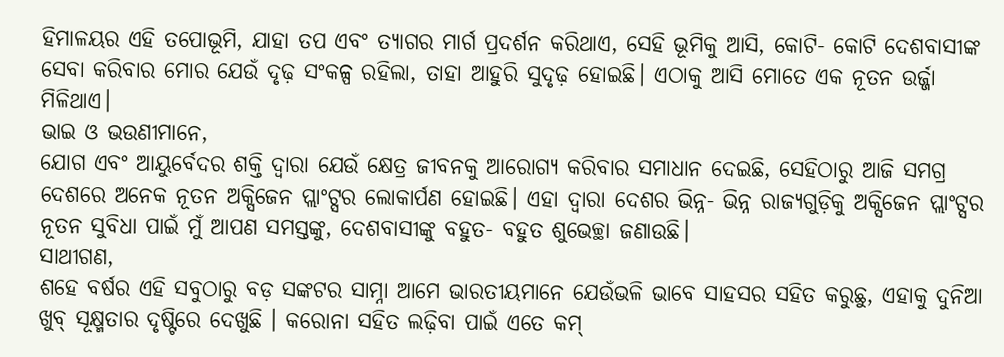ହିମାଳୟର ଏହି ତପୋଭୂମି, ଯାହା ତପ ଏବଂ ତ୍ୟାଗର ମାର୍ଗ ପ୍ରଦର୍ଶନ କରିଥାଏ, ସେହି ଭୂମିକୁ ଆସି, କୋଟି- କୋଟି ଦେଶବାସୀଙ୍କ ସେବା କରିବାର ମୋର ଯେଉଁ ଦୃଢ଼ ସଂକଳ୍ପ ରହିଲା, ତାହା ଆହୁରି ସୁଦୃଢ଼ ହୋଇଛି। ଏଠାକୁ ଆସି ମୋତେ ଏକ ନୂତନ ଉର୍ଜ୍ଜା ମିଳିଥାଏ।
ଭାଇ ଓ ଭଉଣୀମାନେ,
ଯୋଗ ଏବଂ ଆୟୁର୍ବେଦର ଶକ୍ତି ଦ୍ୱାରା ଯେଉଁ କ୍ଷେତ୍ର ଜୀବନକୁ ଆରୋଗ୍ୟ କରିବାର ସମାଧାନ ଦେଇଛି, ସେହିଠାରୁ ଆଜି ସମଗ୍ର ଦେଶରେ ଅନେକ ନୂତନ ଅକ୍ସିଜେନ ପ୍ଲାଂଟ୍ସର ଲୋକାର୍ପଣ ହୋଇଛି। ଏହା ଦ୍ୱାରା ଦେଶର ଭିନ୍ନ- ଭିନ୍ନ ରାଜ୍ୟଗୁଡ଼ିକୁ ଅକ୍ସିଜେନ ପ୍ଲାଂଟ୍ସର ନୂତନ ସୁବିଧା ପାଇଁ ମୁଁ ଆପଣ ସମସ୍ତଙ୍କୁ, ଦେଶବାସୀଙ୍କୁ ବହୁତ- ବହୁତ ଶୁଭେଚ୍ଛା ଜଣାଉଛି।
ସାଥୀଗଣ,
ଶହେ ବର୍ଷର ଏହି ସବୁଠାରୁ ବଡ଼ ସଙ୍କଟର ସାମ୍ନା ଆମେ ଭାରତୀୟମାନେ ଯେଉଁଭଳି ଭାବେ ସାହସର ସହିତ କରୁଛୁ, ଏହାକୁ ଦୁନିଆ ଖୁବ୍ ସୂକ୍ଷ୍ମତାର ଦୃଷ୍ଟିରେ ଦେଖୁଛି । କରୋନା ସହିତ ଲଢ଼ିବା ପାଇଁ ଏତେ କମ୍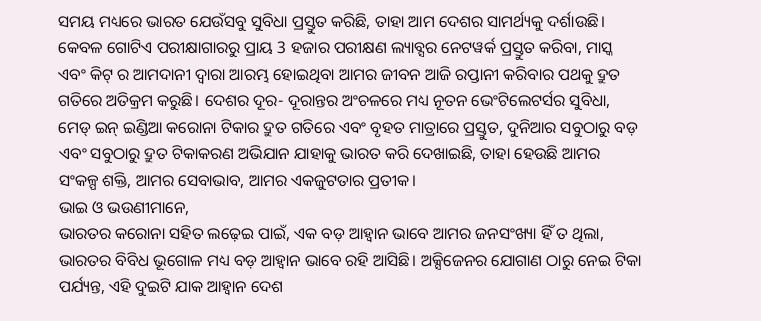ସମୟ ମଧ୍ୟରେ ଭାରତ ଯେଉଁସବୁ ସୁବିଧା ପ୍ରସ୍ତୁତ କରିଛି, ତାହା ଆମ ଦେଶର ସାମର୍ଥ୍ୟକୁ ଦର୍ଶାଉଛି। କେବଳ ଗୋଟିଏ ପରୀକ୍ଷାଗାରରୁ ପ୍ରାୟ 3 ହଜାର ପରୀକ୍ଷଣ ଲ୍ୟାବ୍ସର ନେଟୱର୍କ ପ୍ରସ୍ତୁତ କରିବା, ମାସ୍କ ଏବଂ କିଟ୍ ର ଆମଦାନୀ ଦ୍ୱାରା ଆରମ୍ଭ ହୋଇଥିବା ଆମର ଜୀବନ ଆଜି ରପ୍ତାନୀ କରିବାର ପଥକୁ ଦ୍ରୁତ ଗତିରେ ଅତିକ୍ରମ କରୁଛି। ଦେଶର ଦୂର- ଦୂରାନ୍ତର ଅଂଚଳରେ ମଧ୍ୟ ନୂତନ ଭେଂଟିଲେଟର୍ସର ସୁବିଧା, ମେଡ୍ ଇନ୍ ଇଣ୍ଡିଆ କରୋନା ଟିକାର ଦ୍ରୁତ ଗତିରେ ଏବଂ ବୃହତ ମାତ୍ରାରେ ପ୍ରସ୍ତୁତ, ଦୁନିଆର ସବୁଠାରୁ ବଡ଼ ଏବଂ ସବୁଠାରୁ ଦ୍ରୁତ ଟିକାକରଣ ଅଭିଯାନ ଯାହାକୁ ଭାରତ କରି ଦେଖାଇଛି, ତାହା ହେଉଛି ଆମର ସଂକଳ୍ପ ଶକ୍ତି, ଆମର ସେବାଭାବ, ଆମର ଏକଜୁଟତାର ପ୍ରତୀକ।
ଭାଇ ଓ ଭଉଣୀମାନେ,
ଭାରତର କରୋନା ସହିତ ଲଢ଼େଇ ପାଇଁ, ଏକ ବଡ଼ ଆହ୍ୱାନ ଭାବେ ଆମର ଜନସଂଖ୍ୟା ହିଁ ତ ଥିଲା, ଭାରତର ବିବିଧ ଭୂଗୋଳ ମଧ୍ୟ ବଡ଼ ଆହ୍ୱାନ ଭାବେ ରହି ଆସିଛି। ଅକ୍ସିଜେନର ଯୋଗାଣ ଠାରୁ ନେଇ ଟିକା ପର୍ଯ୍ୟନ୍ତ, ଏହି ଦୁଇଟି ଯାକ ଆହ୍ୱାନ ଦେଶ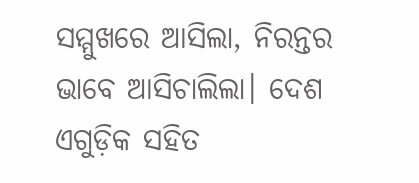ସମ୍ମୁଖରେ ଆସିଲା, ନିରନ୍ତର ଭାବେ ଆସିଚାଲିଲା। ଦେଶ ଏଗୁଡ଼ିକ ସହିତ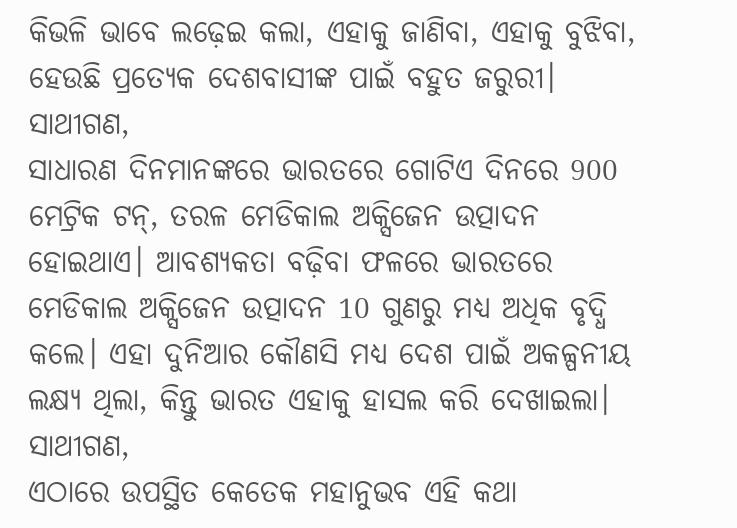କିଭଳି ଭାବେ ଲଢ଼େଇ କଲା, ଏହାକୁ ଜାଣିବା, ଏହାକୁ ବୁଝିବା, ହେଉଛି ପ୍ରତ୍ୟେକ ଦେଶବାସୀଙ୍କ ପାଇଁ ବହୁତ ଜରୁରୀ।
ସାଥୀଗଣ,
ସାଧାରଣ ଦିନମାନଙ୍କରେ ଭାରତରେ ଗୋଟିଏ ଦିନରେ 900 ମେଟ୍ରିକ ଟନ୍, ତରଳ ମେଡିକାଲ ଅକ୍ସିଜେନ ଉତ୍ପାଦନ ହୋଇଥାଏ। ଆବଶ୍ୟକତା ବଢ଼ିବା ଫଳରେ ଭାରତରେ ମେଡିକାଲ ଅକ୍ସିଜେନ ଉତ୍ପାଦନ 10 ଗୁଣରୁ ମଧ୍ୟ ଅଧିକ ବୃଦ୍ଧି କଲେ। ଏହା ଦୁନିଆର କୌଣସି ମଧ୍ୟ ଦେଶ ପାଇଁ ଅକଳ୍ପନୀୟ ଲକ୍ଷ୍ୟ ଥିଲା, କିନ୍ତୁ ଭାରତ ଏହାକୁ ହାସଲ କରି ଦେଖାଇଲା।
ସାଥୀଗଣ,
ଏଠାରେ ଉପସ୍ଥିତ କେତେକ ମହାନୁଭବ ଏହି କଥା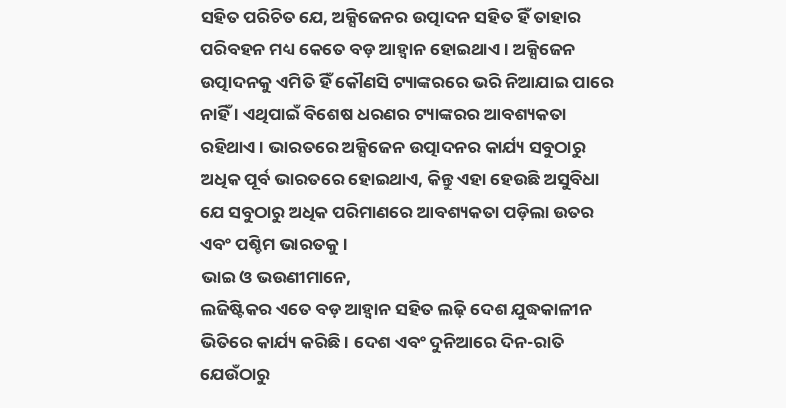ସହିତ ପରିଚିତ ଯେ, ଅକ୍ସିଜେନର ଉତ୍ପାଦନ ସହିତ ହିଁ ତାହାର ପରିବହନ ମଧ୍ୟ କେତେ ବଡ଼ ଆହ୍ୱାନ ହୋଇଥାଏ । ଅକ୍ସିଜେନ ଉତ୍ପାଦନକୁ ଏମିତି ହିଁ କୌଣସି ଟ୍ୟାଙ୍କରରେ ଭରି ନିଆଯାଇ ପାରେ ନାହିଁ । ଏଥିପାଇଁ ବିଶେଷ ଧରଣର ଟ୍ୟାଙ୍କରର ଆବଶ୍ୟକତା ରହିଥାଏ । ଭାରତରେ ଅକ୍ସିଜେନ ଉତ୍ପାଦନର କାର୍ଯ୍ୟ ସବୁଠାରୁ ଅଧିକ ପୂର୍ବ ଭାରତରେ ହୋଇଥାଏ, କିନ୍ତୁ ଏହା ହେଉଛି ଅସୁବିଧା ଯେ ସବୁଠାରୁ ଅଧିକ ପରିମାଣରେ ଆବଶ୍ୟକତା ପଡ଼ିଲା ଉତର ଏବଂ ପଶ୍ଚିମ ଭାରତକୁ ।
ଭାଇ ଓ ଭଉଣୀମାନେ,
ଲଜିଷ୍ଟିକର ଏତେ ବଡ଼ ଆହ୍ୱାନ ସହିତ ଲଢ଼ି ଦେଶ ଯୁଦ୍ଧକାଳୀନ ଭିତିରେ କାର୍ଯ୍ୟ କରିଛି । ଦେଶ ଏବଂ ଦୁନିଆରେ ଦିନ-ରାତି ଯେଉଁଠାରୁ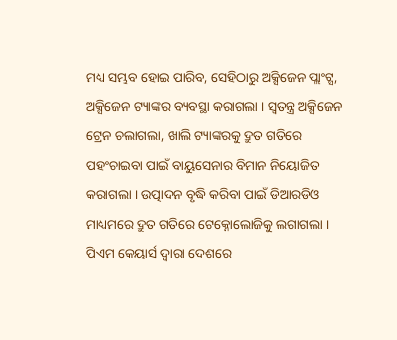ମଧ୍ୟ ସମ୍ଭବ ହୋଇ ପାରିବ, ସେହିଠାରୁ ଅକ୍ସିଜେନ ପ୍ଲାଂଟ୍ସ, ଅକ୍ସିଜେନ ଟ୍ୟାଙ୍କର ବ୍ୟବସ୍ଥା କରାଗଲା । ସ୍ୱତନ୍ତ୍ର ଅକ୍ସିଜେନ ଟ୍ରେନ ଚଲାଗଲା, ଖାଲି ଟ୍ୟାଙ୍କରକୁ ଦ୍ରୁତ ଗତିରେ ପହଂଚାଇବା ପାଇଁ ବାୟୁସେନାର ବିମାନ ନିୟୋଜିତ କରାଗଲା । ଉତ୍ପାଦନ ବୃଦ୍ଧି କରିବା ପାଇଁ ଡିଆରଡିଓ ମାଧ୍ୟମରେ ଦ୍ରୁତ ଗତିରେ ଟେକ୍ନୋଲୋଜିକୁ ଲଗାଗଲା । ପିଏମ କେୟାର୍ସ ଦ୍ୱାରା ଦେଶରେ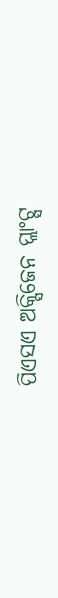ପିଏସଏ ଅକ୍ସିଜେନ ପ୍ଲାଂଟ୍ସ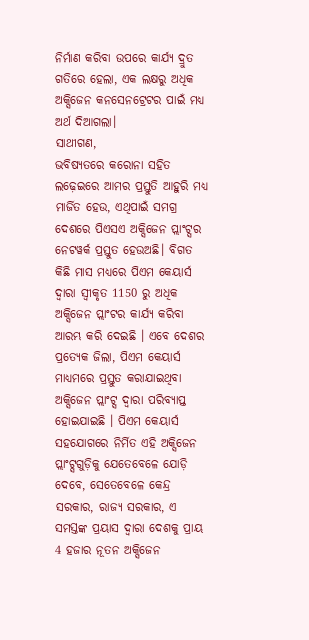ନିର୍ମାଣ କରିବା ଉପରେ କାର୍ଯ୍ୟ ଦ୍ରୁତ ଗତିରେ ହେଲା, ଏକ ଲକ୍ଷରୁ ଅଧିକ ଅକ୍ସିଜେନ କନସେନଟ୍ରେଟର ପାଇଁ ମଧ୍ୟ ଅର୍ଥ ଦିଆଗଲା।
ସାଥୀଗଣ,
ଭବିଷ୍ୟତରେ କରୋନା ସହିତ ଲଢ଼େଇରେ ଆମର ପ୍ରସ୍ତୁତି ଆହୁରି ମଧ୍ୟ ମାର୍ଜିତ ହେଉ, ଏଥିପାଇଁ ସମଗ୍ର ଦେଶରେ ପିଏସଏ ଅକ୍ସିଜେନ ପ୍ଲାଂଟ୍ସର ନେଟୱର୍କ ପ୍ରସ୍ତୁତ ହେଉଅଛି। ବିଗତ କିଛି ମାସ ମଧ୍ୟରେ ପିଏମ କେୟାର୍ସ ଦ୍ୱାରା ସ୍ୱୀକୃତ 1150 ରୁ ଅଧିକ ଅକ୍ସିଜେନ ପ୍ଲାଂଟର କାର୍ଯ୍ୟ କରିବା ଆରମ୍ଭ କରି ଦେଇଛି । ଏବେ ଦେଶର ପ୍ରତ୍ୟେକ ଜିଲା, ପିଏମ କେୟାର୍ସ ମାଧ୍ୟମରେ ପ୍ରସ୍ତୁତ କରାଯାଇଥିବା ଅକ୍ସିଜେନ ପ୍ଲାଂଟ୍ସ ଦ୍ୱାରା ପରିବ୍ୟାପ୍ତ ହୋଇଯାଇଛି । ପିଏମ କେୟାର୍ସ ସହଯୋଗରେ ନିର୍ମିତ ଏହି ଅକ୍ସିଜେନ ପ୍ଲାଂଟ୍ସଗୁଡ଼ିକୁ ଯେତେବେଳେ ଯୋଡ଼ି ଦେବେ, ସେତେବେଳେ କେନ୍ଦ୍ର ସରକାର, ରାଜ୍ୟ ସରକାର, ଏ ସମସ୍ତଙ୍କ ପ୍ରୟାସ ଦ୍ୱାରା ଦେଶକୁ ପ୍ରାୟ 4 ହଜାର ନୂତନ ଅକ୍ସିଜେନ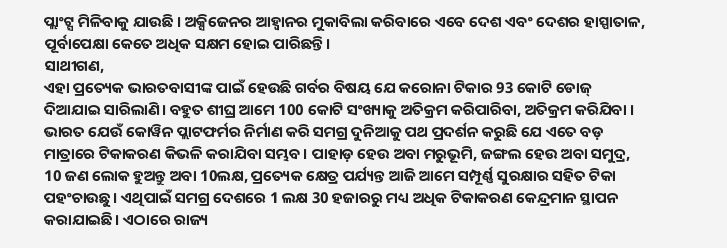ପ୍ଲାଂଟ୍ସ ମିଳିବାକୁ ଯାଉଛି । ଅକ୍ସିଜେନର ଆହ୍ୱାନର ମୁକାବିଲା କରିବାରେ ଏବେ ଦେଶ ଏବଂ ଦେଶର ହାସ୍ପାତାଳ, ପୂର୍ବାପେକ୍ଷା କେତେ ଅଧିକ ସକ୍ଷମ ହୋଇ ପାରିଛନ୍ତି।
ସାଥୀଗଣ,
ଏହା ପ୍ରତ୍ୟେକ ଭାରତବାସୀଙ୍କ ପାଇଁ ହେଉଛି ଗର୍ବର ବିଷୟ ଯେ କରୋନା ଟିକାର 93 କୋଟି ଡୋଜ୍ ଦିଆଯାଇ ସାରିଲାଣି। ବହୁତ ଶୀଘ୍ର ଆମେ 100 କୋଟି ସଂଖ୍ୟାକୁ ଅତିକ୍ରମ କରିପାରିବା, ଅତିକ୍ରମ କରିଯିବା । ଭାରତ ଯେଉଁ କୋୱିନ ପ୍ଲାଟଫର୍ମର ନିର୍ମାଣ କରି ସମଗ୍ର ଦୁନିଆକୁ ପଥ ପ୍ରଦର୍ଶନ କରୁଛି ଯେ ଏତେ ବଡ଼ ମାତ୍ରାରେ ଟିକାକରଣ କିଭଳି କରାଯିବା ସମ୍ଭବ। ପାହାଡ଼ ହେଉ ଅବା ମରୁଭୂମି, ଜଙ୍ଗଲ ହେଉ ଅବା ସମୁଦ୍ର, 10 ଜଣ ଲୋକ ହୁଅନ୍ତୁ ଅବା 10ଲକ୍ଷ, ପ୍ରତ୍ୟେକ କ୍ଷେତ୍ର ପର୍ଯ୍ୟନ୍ତ ଆଜି ଆମେ ସମ୍ପୂର୍ଣ୍ଣ ସୁରକ୍ଷାର ସହିତ ଟିକା ପହଂଚାଉଛୁ। ଏଥିପାଇଁ ସମଗ୍ର ଦେଶରେ 1 ଲକ୍ଷ 30 ହଜାରରୁ ମଧ୍ୟ ଅଧିକ ଟିକାକରଣ କେନ୍ଦ୍ରମାନ ସ୍ଥାପନ କରାଯାଇଛି। ଏଠାରେ ରାଜ୍ୟ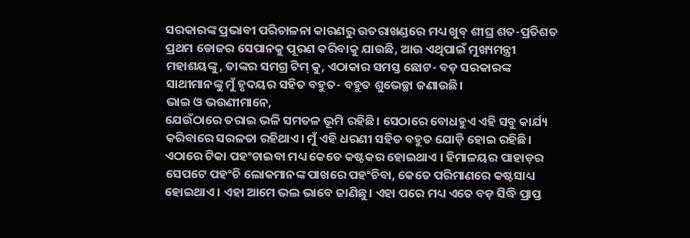ସରକାରଙ୍କ ପ୍ରଭାବୀ ପରିଚାଳନା କାରଣରୁ ଉତରାଖଣ୍ଡରେ ମଧ୍ୟ ଖୁବ୍ ଶୀଘ୍ର ଶତ-ପ୍ରତିଶତ ପ୍ରଥମ ଡୋଜର ସେପାନକୁ ପୂରଣ କରିବାକୁ ଯାଉଛି, ଆଉ ଏଥିପାଇଁ ମୁଖ୍ୟମନ୍ତ୍ରୀ ମହାଶୟଙ୍କୁ, ତାଙ୍କର ସମଗ୍ର ଟିମ୍ କୁ, ଏଠାକାର ସମସ୍ତ ଛୋଟ- ବଡ଼ ସରକାରଙ୍କ ସାଥୀମାନଙ୍କୁ ମୁଁ ହୃଦୟର ସହିତ ବହୁତ- ବହୁତ ଶୁଭେଚ୍ଛା ଜଣାଉଛି।
ଭାଇ ଓ ଭଉଣୀମାନେ,
ଯେଉଁଠାରେ ତରାଇ ଭଳି ସମତଳ ଭୂମି ରହିଛି। ସେଠାରେ ବୋଧହୁଏ ଏହି ସବୁ କାର୍ଯ୍ୟ କରିବାରେ ସରଳତା ରହିଥାଏ। ମୁଁ ଏହି ଧରଣୀ ସହିତ ବହୁତ ଯୋଡ଼ି ହୋଇ ରହିଛି। ଏଠାରେ ଟିକା ପହଂଚାଇବା ମଧ୍ୟ କେତେ କଷ୍ଟକର ହୋଇଥାଏ । ହିମାଳୟର ପାହାଡ଼ର ସେପଟେ ପହଂଚି ଲୋକମାନଙ୍କ ପାଖରେ ପହଂଚିବା, କେତେ ପରିମାଣରେ କଷ୍ଟସାଧ୍ୟ ହୋଇଥାଏ । ଏହା ଆମେ ଭଲ ଭାବେ ଜାଣିଛୁ। ଏହା ପରେ ମଧ୍ୟ ଏତେ ବଡ଼ ସିଦ୍ଧି ପ୍ରାପ୍ତ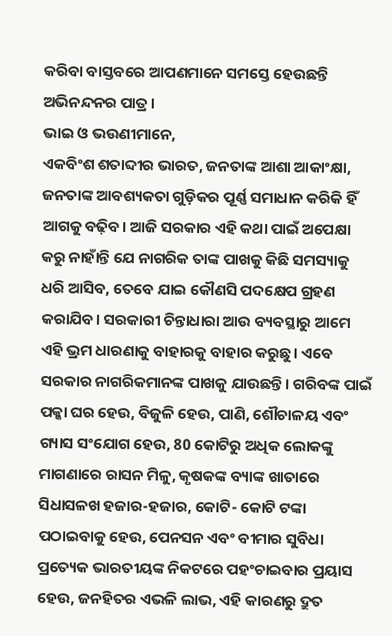କରିବା ବାସ୍ତବରେ ଆପଣମାନେ ସମସ୍ତେ ହେଉଛନ୍ତି ଅଭିନନ୍ଦନର ପାତ୍ର ।
ଭାଇ ଓ ଭଉଣୀମାନେ,
ଏକବିଂଶ ଶତାବ୍ଦୀର ଭାରତ, ଜନତାଙ୍କ ଆଶା ଆକାଂକ୍ଷା, ଜନତାଙ୍କ ଆବଶ୍ୟକତା ଗୁଡ଼ିକର ପୂର୍ଣ୍ଣ ସମାଧାନ କରିକି ହିଁ ଆଗକୁ ବଢ଼ିବ। ଆଜି ସରକାର ଏହି କଥା ପାଇଁ ଅପେକ୍ଷା କରୁ ନାହାଁନ୍ତି ଯେ ନାଗରିକ ତାଙ୍କ ପାଖକୁ କିଛି ସମସ୍ୟାକୁ ଧରି ଆସିବ, ତେବେ ଯାଇ କୌଣସି ପଦକ୍ଷେପ ଗ୍ରହଣ କରାଯିବ। ସରକାରୀ ଚିନ୍ତାଧାରା ଆଉ ବ୍ୟବସ୍ଥାରୁ ଆମେ ଏହି ଭ୍ରମ ଧାରଣାକୁ ବାହାରକୁ ବାହାର କରୁଛୁ। ଏବେ ସରକାର ନାଗରିକମାନଙ୍କ ପାଖକୁ ଯାଉଛନ୍ତି। ଗରିବଙ୍କ ପାଇଁ ପକ୍କା ଘର ହେଉ, ବିଜୁଳି ହେଉ, ପାଣି, ଶୌଚାଳୟ ଏବଂ ଗ୍ୟାସ ସଂଯୋଗ ହେଉ, 80 କୋଟିରୁ ଅଧିକ ଲୋକଙ୍କୁ ମାଗଣାରେ ରାସନ ମିଳୁ, କୃଷକଙ୍କ ବ୍ୟାଙ୍କ ଖାତାରେ ସିଧାସଳଖ ହଜାର-ହଜାର, କୋଟି- କୋଟି ଟଙ୍କା ପଠାଇବାକୁ ହେଉ, ପେନସନ ଏବଂ ବୀମାର ସୁବିଧା ପ୍ରତ୍ୟେକ ଭାରତୀୟଙ୍କ ନିକଟରେ ପହଂଚାଇବାର ପ୍ରୟାସ ହେଉ, ଜନହିତର ଏଭଳି ଲାଭ, ଏହି କାରଣରୁ ଦ୍ରୁତ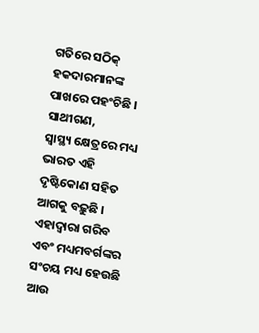ଗତିରେ ସଠିକ୍ ହକଦାରମାନଙ୍କ ପାଖରେ ପହଂଚିଛି ।
ସାଥୀଗଣ,
ସ୍ୱାସ୍ଥ୍ୟ କ୍ଷେତ୍ରରେ ମଧ୍ୟ ଭାରତ ଏହି ଦୃଷ୍ଟିକୋଣ ସହିତ ଆଗକୁ ବଢ଼ୁଛି । ଏହାଦ୍ୱାରା ଗରିବ ଏବଂ ମଧ୍ୟମବର୍ଗଙ୍କର ସଂଚୟ ମଧ୍ୟ ହେଉଛି ଆଉ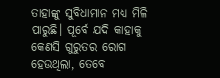ତାହାଙ୍କୁ ସୁବିଧାମାନ ମଧ୍ୟ ମିଳି ପାରୁଛି। ପୂର୍ବେ ଯଦି କାହାକୁ କେଣସି ଗୁରୁତର ରୋଗ ହେଉଥିଲା, ତେବେ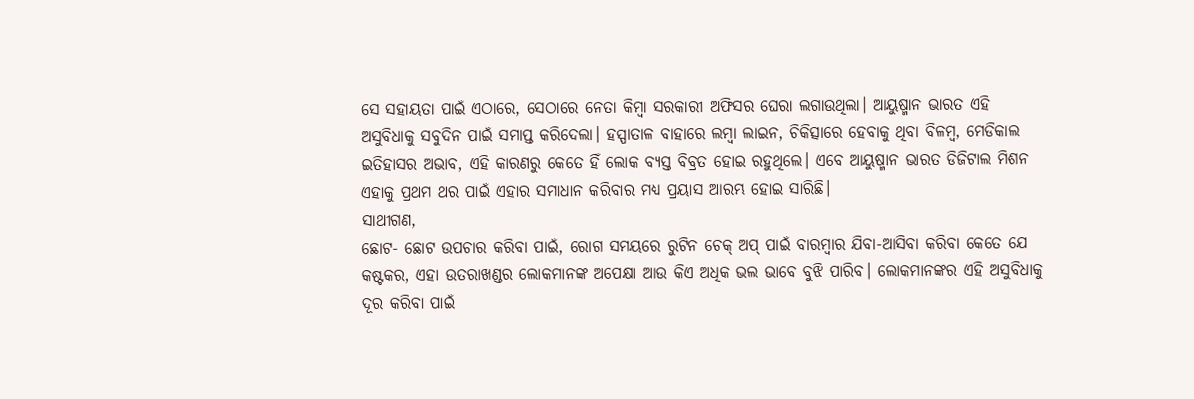ସେ ସହାୟତା ପାଇଁ ଏଠାରେ, ସେଠାରେ ନେତା କିମ୍ବା ସରକାରୀ ଅଫିସର ଘେରା ଲଗାଉଥିଲା। ଆୟୁଷ୍ମାନ ଭାରତ ଏହି ଅସୁବିଧାକୁ ସବୁଦିନ ପାଇଁ ସମାପ୍ତ କରିଦେଲା। ହସ୍ପାତାଳ ବାହାରେ ଲମ୍ବା ଲାଇନ, ଚିକିତ୍ସାରେ ହେବାକୁ ଥିବା ବିଳମ୍ବ, ମେଡିକାଲ ଇତିହାସର ଅଭାବ, ଏହି କାରଣରୁ କେତେ ହିଁ ଲୋକ ବ୍ୟସ୍ତ ବିବ୍ରତ ହୋଇ ରହୁଥିଲେ। ଏବେ ଆୟୁଷ୍ମାନ ଭାରତ ଡିଜିଟାଲ ମିଶନ ଏହାକୁ ପ୍ରଥମ ଥର ପାଇଁ ଏହାର ସମାଧାନ କରିବାର ମଧ୍ୟ ପ୍ରୟାସ ଆରମ୍ଭ ହୋଇ ସାରିଛି।
ସାଥୀଗଣ,
ଛୋଟ- ଛୋଟ ଉପଚାର କରିବା ପାଇଁ, ରୋଗ ସମୟରେ ରୁଟିନ ଚେକ୍ ଅପ୍ ପାଇଁ ବାରମ୍ବାର ଯିବା-ଆସିବା କରିବା କେତେ ଯେ କଷ୍ଟକର, ଏହା ଉତରାଖଣ୍ଡର ଲୋକମାନଙ୍କ ଅପେକ୍ଷା ଆଉ କିଏ ଅଧିକ ଭଲ ଭାବେ ବୁଝି ପାରିବ। ଲୋକମାନଙ୍କର ଏହି ଅସୁବିଧାକୁ ଦୂର କରିବା ପାଇଁ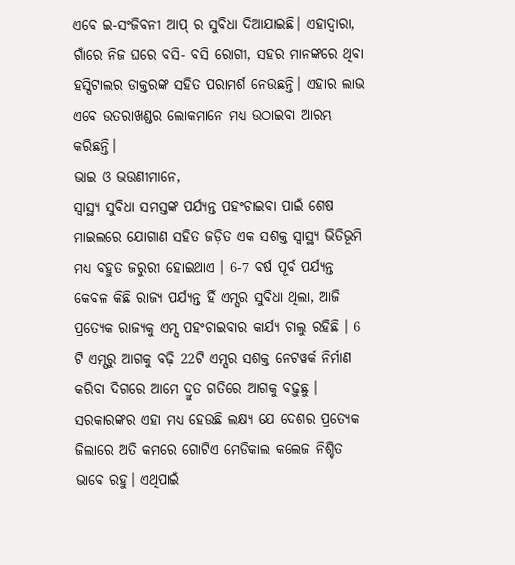ଏବେ ଇ-ସଂଜିବନୀ ଆପ୍ ର ସୁବିଧା ଦିଆଯାଇଛି। ଏହାଦ୍ୱାରା, ଗାଁରେ ନିଜ ଘରେ ବସି- ବସି ରୋଗୀ, ସହର ମାନଙ୍କରେ ଥିବା ହସ୍ପିଟାଲର ଡାକ୍ତରଙ୍କ ସହିତ ପରାମର୍ଶ ନେଉଛନ୍ତି। ଏହାର ଲାଭ ଏବେ ଉତରାଖଣ୍ଡର ଲୋକମାନେ ମଧ୍ୟ ଉଠାଇବା ଆରମ୍ଭ କରିଛନ୍ତି।
ଭାଇ ଓ ଭଉଣୀମାନେ,
ସ୍ୱାସ୍ଥ୍ୟ ସୁବିଧା ସମସ୍ତଙ୍କ ପର୍ଯ୍ୟନ୍ତ ପହଂଚାଇବା ପାଇଁ ଶେଷ ମାଇଲରେ ଯୋଗାଣ ସହିତ ଜଡ଼ିତ ଏକ ସଶକ୍ତ ସ୍ୱାସ୍ଥ୍ୟ ଭିତିଭୂମି ମଧ୍ୟ ବହୁତ ଜରୁରୀ ହୋଇଥାଏ । 6-7 ବର୍ଷ ପୂର୍ବ ପର୍ଯ୍ୟନ୍ତ କେବଳ କିଛି ରାଜ୍ୟ ପର୍ଯ୍ୟନ୍ତ ହିଁ ଏମ୍ସର ସୁବିଧା ଥିଲା, ଆଜି ପ୍ରତ୍ୟେକ ରାଜ୍ୟକୁ ଏମ୍ସ ପହଂଚାଇବାର କାର୍ଯ୍ୟ ଚାଲୁ ରହିଛି । 6 ଟି ଏମ୍ସରୁ ଆଗକୁ ବଢ଼ି 22ଟି ଏମ୍ସର ସଶକ୍ତ ନେଟୱର୍କ ନିର୍ମାଣ କରିବା ଦିଗରେ ଆମେ ଦ୍ରୁତ ଗତିରେ ଆଗକୁ ବଢ଼ୁଛୁ । ସରକାରଙ୍କର ଏହା ମଧ୍ୟ ହେଉଛି ଲକ୍ଷ୍ୟ ଯେ ଦେଶର ପ୍ରତ୍ୟେକ ଜିଲାରେ ଅତି କମରେ ଗୋଟିଏ ମେଡିକାଲ କଲେଜ ନିଶ୍ଚିତ ଭାବେ ରହୁ। ଏଥିପାଇଁ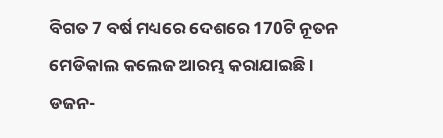ବିଗତ 7 ବର୍ଷ ମଧ୍ୟରେ ଦେଶରେ 170ଟି ନୂତନ ମେଡିକାଲ କଲେଜ ଆରମ୍ଭ କରାଯାଇଛି । ଡଜନ-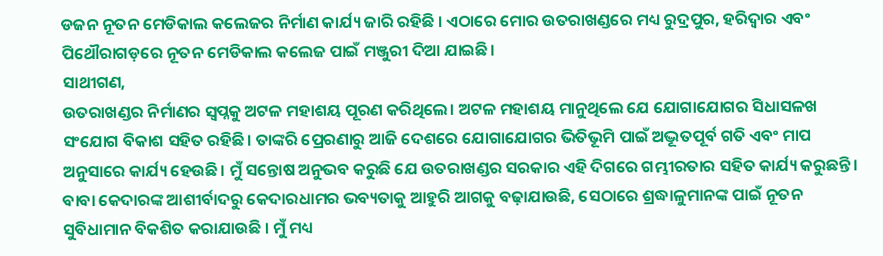ଡଜନ ନୂତନ ମେଡିକାଲ କଲେଜର ନିର୍ମାଣ କାର୍ଯ୍ୟ ଜାରି ରହିଛି । ଏଠାରେ ମୋର ଉତରାଖଣ୍ଡରେ ମଧ୍ୟ ରୁଦ୍ରପୁର, ହରିଦ୍ୱାର ଏବଂ ପିଥୌରାଗଡ଼ରେ ନୂତନ ମେଡିକାଲ କଲେଜ ପାଇଁ ମଞ୍ଜୁରୀ ଦିଆ ଯାଇଛି।
ସାଥୀଗଣ,
ଉତରାଖଣ୍ଡର ନିର୍ମାଣର ସ୍ୱପ୍ନକୁ ଅଟଳ ମହାଶୟ ପୂରଣ କରିଥିଲେ। ଅଟଳ ମହାଶୟ ମାନୁଥିଲେ ଯେ ଯୋଗାଯୋଗର ସିଧାସଳଖ ସଂଯୋଗ ବିକାଶ ସହିତ ରହିଛି। ତାଙ୍କରି ପ୍ରେରଣାରୁ ଆଜି ଦେଶରେ ଯୋଗାଯୋଗର ଭିତିଭୂମି ପାଇଁ ଅଦ୍ଭୂତପୂର୍ବ ଗତି ଏବଂ ମାପ ଅନୁସାରେ କାର୍ଯ୍ୟ ହେଉଛି। ମୁଁ ସନ୍ତୋଷ ଅନୁଭବ କରୁଛି ଯେ ଉତରାଖଣ୍ଡର ସରକାର ଏହି ଦିଗରେ ଗମ୍ଭୀରତାର ସହିତ କାର୍ଯ୍ୟ କରୁଛନ୍ତି । ବାବା କେଦାରଙ୍କ ଆଶୀର୍ବାଦରୁ କେଦାରଧାମର ଭବ୍ୟତାକୁ ଆହୁରି ଆଗକୁ ବଢ଼ାଯାଉଛି, ସେଠାରେ ଶ୍ରଦ୍ଧାଳୁମାନଙ୍କ ପାଇଁ ନୂତନ ସୁବିଧାମାନ ବିକଶିତ କରାଯାଉଛି । ମୁଁ ମଧ୍ୟ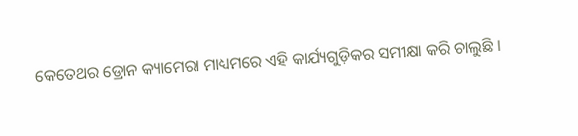କେତେଥର ଡ୍ରୋନ କ୍ୟାମେରା ମାଧ୍ୟମରେ ଏହି କାର୍ଯ୍ୟଗୁଡ଼ିକର ସମୀକ୍ଷା କରି ଚାଲୁଛି ।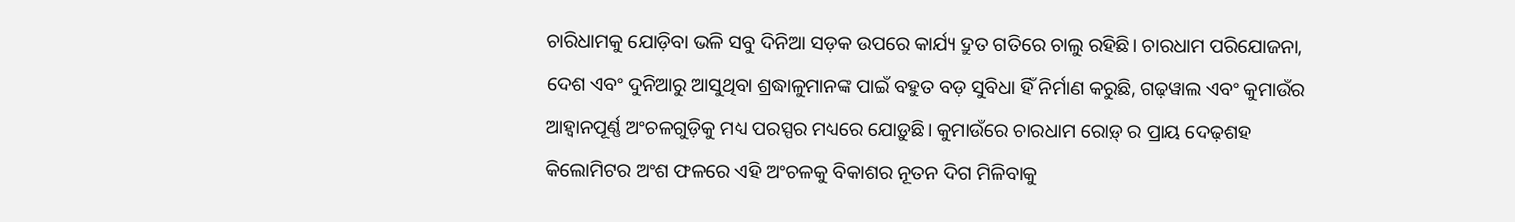ଚାରିଧାମକୁ ଯୋଡ଼ିବା ଭଳି ସବୁ ଦିନିଆ ସଡ଼କ ଉପରେ କାର୍ଯ୍ୟ ଦ୍ରୁତ ଗତିରେ ଚାଲୁ ରହିଛି। ଚାରଧାମ ପରିଯୋଜନା, ଦେଶ ଏବଂ ଦୁନିଆରୁ ଆସୁଥିବା ଶ୍ରଦ୍ଧାଳୁମାନଙ୍କ ପାଇଁ ବହୁତ ବଡ଼ ସୁବିଧା ହିଁ ନିର୍ମାଣ କରୁଛି, ଗଢ଼ୱାଲ ଏବଂ କୁମାଉଁର ଆହ୍ୱାନପୂର୍ଣ୍ଣ ଅଂଚଳଗୁଡ଼ିକୁ ମଧ୍ୟ ପରସ୍ପର ମଧ୍ୟରେ ଯୋଡ଼ୁଛି। କୁମାଉଁରେ ଚାରଧାମ ରୋଡ଼୍ ର ପ୍ରାୟ ଦେଢ଼ଶହ କିଲୋମିଟର ଅଂଶ ଫଳରେ ଏହି ଅଂଚଳକୁ ବିକାଶର ନୂତନ ଦିଗ ମିଳିବାକୁ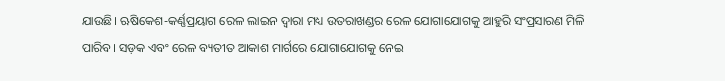ଯାଉଛି। ଋଷିକେଶ-କର୍ଣ୍ଣପ୍ରୟାଗ ରେଳ ଲାଇନ ଦ୍ୱାରା ମଧ୍ୟ ଉତରାଖଣ୍ଡର ରେଳ ଯୋଗାଯୋଗକୁ ଆହୁରି ସଂପ୍ରସାରଣ ମିଳି ପାରିବ। ସଡ଼କ ଏବଂ ରେଳ ବ୍ୟତୀତ ଆକାଶ ମାର୍ଗରେ ଯୋଗାଯୋଗକୁ ନେଇ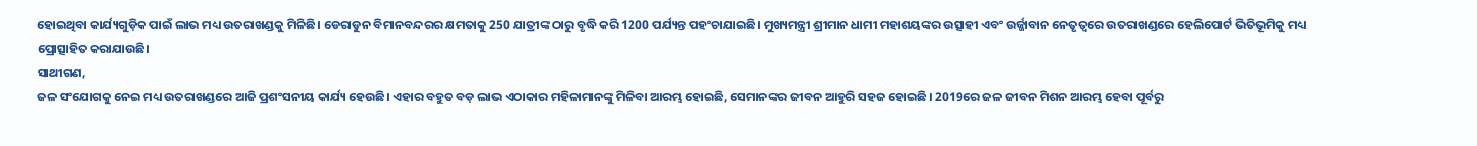ହୋଇଥିବା କାର୍ଯ୍ୟଗୁଡ଼ିକ ପାଇଁ ଲାଭ ମଧ୍ୟ ଉତରାଖଣ୍ଡକୁ ମିଳିଛି। ଡେରାଡୁନ ବିମାନବନ୍ଦରର କ୍ଷମତାକୁ 250 ଯାତ୍ରୀଙ୍କ ଠାରୁ ବୃଦ୍ଧି କରି 1200 ପର୍ଯ୍ୟନ୍ତ ପହଂଚାଯାଇଛି। ମୁଖ୍ୟମନ୍ତ୍ରୀ ଶ୍ରୀମାନ ଧାମୀ ମହାଶୟଙ୍କର ଉତ୍ସାହୀ ଏବଂ ଉର୍ଜ୍ଜାବାନ ନେତୃତ୍ୱରେ ଉତରାଖଣ୍ଡରେ ହେଲିପୋର୍ଟ ଭିତିଭୂମିକୁ ମଧ୍ୟ ପ୍ରୋତ୍ସାହିତ କରାଯାଉଛି।
ସାଥୀଗଣ,
ଜଳ ସଂଯୋଗକୁ ନେଇ ମଧ୍ୟ ଉତରାଖଣ୍ଡରେ ଆଜି ପ୍ରଶଂସନୀୟ କାର୍ଯ୍ୟ ହେଉଛି। ଏହାର ବହୁତ ବଡ଼ ଲାଭ ଏଠାକାର ମହିଳାମାନଙ୍କୁ ମିଳିବା ଆରମ୍ଭ ହୋଇଛି, ସେମାନଙ୍କର ଜୀବନ ଆହୁରି ସହଜ ହୋଇଛି । 2019ରେ ଜଳ ଜୀବନ ମିଶନ ଆରମ୍ଭ ହେବା ପୂର୍ବରୁ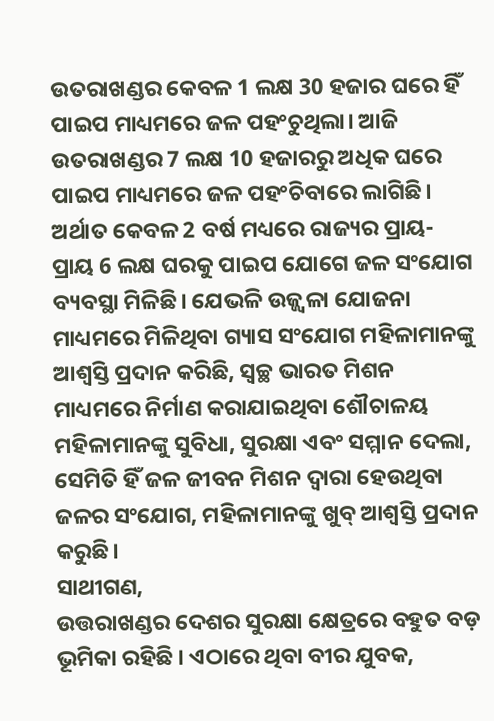ଉତରାଖଣ୍ଡର କେବଳ 1 ଲକ୍ଷ 30 ହଜାର ଘରେ ହିଁ ପାଇପ ମାଧ୍ୟମରେ ଜଳ ପହଂଚୁଥିଲା। ଆଜି ଉତରାଖଣ୍ଡର 7 ଲକ୍ଷ 10 ହଜାରରୁ ଅଧିକ ଘରେ ପାଇପ ମାଧ୍ୟମରେ ଜଳ ପହଂଚିବାରେ ଲାଗିଛି। ଅର୍ଥାତ କେବଳ 2 ବର୍ଷ ମଧ୍ୟରେ ରାଜ୍ୟର ପ୍ରାୟ- ପ୍ରାୟ 6 ଲକ୍ଷ ଘରକୁ ପାଇପ ଯୋଗେ ଜଳ ସଂଯୋଗ ବ୍ୟବସ୍ଥା ମିଳିଛି। ଯେଭଳି ଉଜ୍ଜ୍ୱଳା ଯୋଜନା ମାଧ୍ୟମରେ ମିଳିଥିବା ଗ୍ୟାସ ସଂଯୋଗ ମହିଳାମାନଙ୍କୁ ଆଶ୍ୱସ୍ତି ପ୍ରଦାନ କରିଛି, ସ୍ୱଚ୍ଛ ଭାରତ ମିଶନ ମାଧ୍ୟମରେ ନିର୍ମାଣ କରାଯାଇଥିବା ଶୌଚାଳୟ ମହିଳାମାନଙ୍କୁ ସୁବିଧା, ସୁରକ୍ଷା ଏବଂ ସମ୍ମାନ ଦେଲା, ସେମିତି ହିଁ ଜଳ ଜୀବନ ମିଶନ ଦ୍ୱାରା ହେଉଥିବା ଜଳର ସଂଯୋଗ, ମହିଳାମାନଙ୍କୁ ଖୁବ୍ ଆଶ୍ୱସ୍ତି ପ୍ରଦାନ କରୁଛି।
ସାଥୀଗଣ,
ଉତ୍ତରାଖଣ୍ଡର ଦେଶର ସୁରକ୍ଷା କ୍ଷେତ୍ରରେ ବହୁତ ବଡ଼ ଭୂମିକା ରହିଛି । ଏଠାରେ ଥିବା ବୀର ଯୁବକ,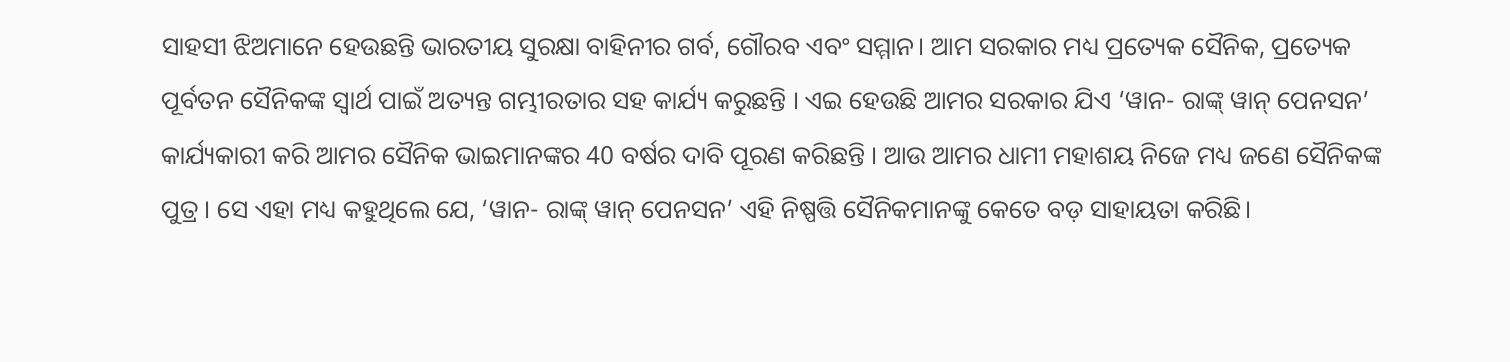ସାହସୀ ଝିଅମାନେ ହେଉଛନ୍ତି ଭାରତୀୟ ସୁରକ୍ଷା ବାହିନୀର ଗର୍ବ, ଗୌରବ ଏବଂ ସମ୍ମାନ। ଆମ ସରକାର ମଧ୍ୟ ପ୍ରତ୍ୟେକ ସୈନିକ, ପ୍ରତ୍ୟେକ ପୂର୍ବତନ ସୈନିକଙ୍କ ସ୍ୱାର୍ଥ ପାଇଁ ଅତ୍ୟନ୍ତ ଗମ୍ଭୀରତାର ସହ କାର୍ଯ୍ୟ କରୁଛନ୍ତି । ଏଇ ହେଉଛି ଆମର ସରକାର ଯିଏ ‘ୱାନ- ରାଙ୍କ୍ ୱାନ୍ ପେନସନ’ କାର୍ଯ୍ୟକାରୀ କରି ଆମର ସୈନିକ ଭାଇମାନଙ୍କର 40 ବର୍ଷର ଦାବି ପୂରଣ କରିଛନ୍ତି । ଆଉ ଆମର ଧାମୀ ମହାଶୟ ନିଜେ ମଧ୍ୟ ଜଣେ ସୈନିକଙ୍କ ପୁତ୍ର । ସେ ଏହା ମଧ୍ୟ କହୁଥିଲେ ଯେ, ‘ୱାନ- ରାଙ୍କ୍ ୱାନ୍ ପେନସନ’ ଏହି ନିଷ୍ପତ୍ତି ସୈନିକମାନଙ୍କୁ କେତେ ବଡ଼ ସାହାୟତା କରିଛି।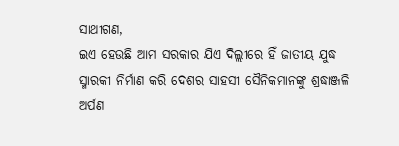ସାଥୀଗଣ,
ଇଏ ହେଉଛି ଆମ ସରକାର ଯିଏ ଦିଲ୍ଲୀରେ ହିଁ ଜାତୀୟ ଯୁଦ୍ଧ ସ୍ମାରକୀ ନିର୍ମାଣ କରି ଦେଶର ସାହସୀ ସୈନିକମାନଙ୍କୁ ଶ୍ରଦ୍ଧାଞ୍ଜଳି ଅର୍ପଣ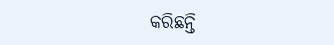କରିଛନ୍ତି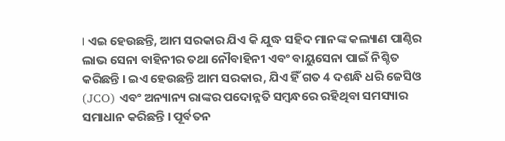। ଏଇ ହେଉଛନ୍ତି, ଆମ ସରକାର ଯିଏ କି ଯୁଦ୍ଧ ସହିଦ ମାନଙ୍କ କଲ୍ୟାଣ ପାଣ୍ଠିର ଲାଭ ସେନା ବାହିନୀର ତଥା ନୌବାହିନୀ ଏବଂ ବାୟୁସେନା ପାଇଁ ନିଶ୍ଚିତ କରିଛନ୍ତି । ଇଏ ହେଉଛନ୍ତି ଆମ ସରକାର, ଯିଏ ହିଁ ଗତ 4 ଦଶନ୍ଧି ଧରି ଜେସିଓ (JCO) ଏବଂ ଅନ୍ୟାନ୍ୟ ରାଙ୍କର ପଦୋନ୍ନତି ସମ୍ବନ୍ଧରେ ରହିଥିବା ସମସ୍ୟାର ସମାଧାନ କରିଛନ୍ତି । ପୂର୍ବତନ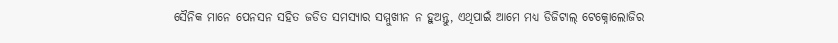ସୈନିକ ମାନେ ପେନସନ ସହିତ ଜଡିତ ସମସ୍ୟାର ସମ୍ମୁଖୀନ ନ ହୁଅନ୍ତୁ, ଏଥିପାଇଁ ଆମେ ମଧ୍ୟ ଡିଜିଟାଲ୍ ଟେକ୍ନୋଲୋଜିର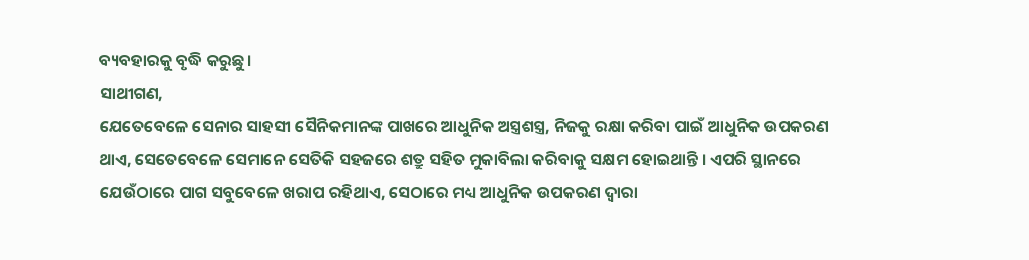ବ୍ୟବହାରକୁ ବୃଦ୍ଧି କରୁଛୁ।
ସାଥୀଗଣ,
ଯେତେବେଳେ ସେନାର ସାହସୀ ସୈନିକମାନଙ୍କ ପାଖରେ ଆଧୁନିକ ଅସ୍ତ୍ରଶସ୍ତ୍ର, ନିଜକୁ ରକ୍ଷା କରିବା ପାଇଁ ଆଧୁନିକ ଉପକରଣ ଥାଏ, ସେତେବେଳେ ସେମାନେ ସେତିକି ସହଜରେ ଶତ୍ରୁ ସହିତ ମୁକାବିଲା କରିବାକୁ ସକ୍ଷମ ହୋଇଥାନ୍ତି । ଏପରି ସ୍ଥାନରେ ଯେଉଁଠାରେ ପାଗ ସବୁବେଳେ ଖରାପ ରହିଥାଏ, ସେଠାରେ ମଧ୍ୟ ଆଧୁନିକ ଉପକରଣ ଦ୍ବାରା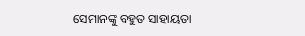ସେମାନଙ୍କୁ ବହୁତ ସାହାୟତା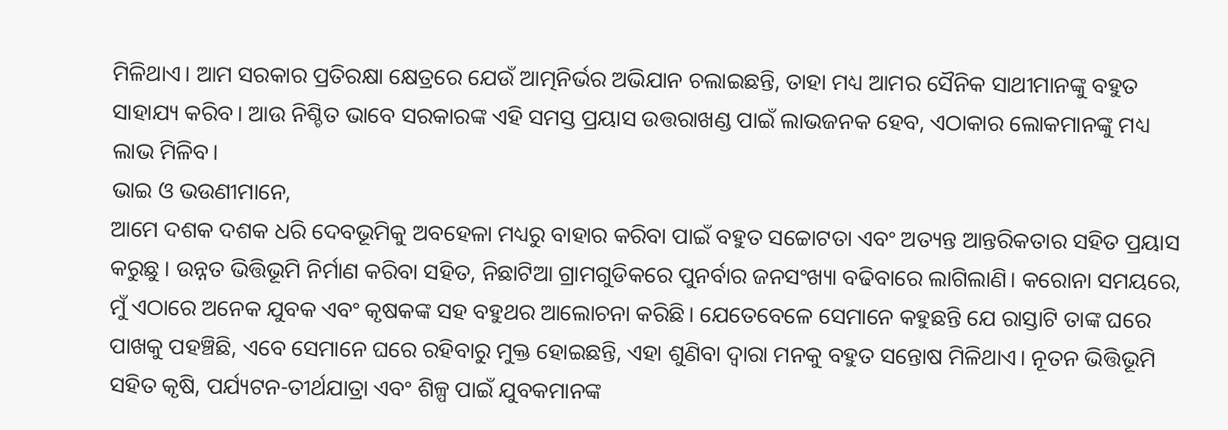ମିଳିଥାଏ। ଆମ ସରକାର ପ୍ରତିରକ୍ଷା କ୍ଷେତ୍ରରେ ଯେଉଁ ଆତ୍ମନିର୍ଭର ଅଭିଯାନ ଚଲାଇଛନ୍ତି, ତାହା ମଧ୍ୟ ଆମର ସୈନିକ ସାଥୀମାନଙ୍କୁ ବହୁତ ସାହାଯ୍ୟ କରିବ। ଆଉ ନିଶ୍ଚିତ ଭାବେ ସରକାରଙ୍କ ଏହି ସମସ୍ତ ପ୍ରୟାସ ଉତ୍ତରାଖଣ୍ଡ ପାଇଁ ଲାଭଜନକ ହେବ, ଏଠାକାର ଲୋକମାନଙ୍କୁ ମଧ୍ୟ ଲାଭ ମିଳିବ।
ଭାଇ ଓ ଭଉଣୀମାନେ,
ଆମେ ଦଶକ ଦଶକ ଧରି ଦେବଭୂମିକୁ ଅବହେଳା ମଧ୍ୟରୁ ବାହାର କରିବା ପାଇଁ ବହୁତ ସଚ୍ଚୋଟତା ଏବଂ ଅତ୍ୟନ୍ତ ଆନ୍ତରିକତାର ସହିତ ପ୍ରୟାସ କରୁଛୁ । ଉନ୍ନତ ଭିତ୍ତିଭୂମି ନିର୍ମାଣ କରିବା ସହିତ, ନିଛାଟିଆ ଗ୍ରାମଗୁଡିକରେ ପୁନର୍ବାର ଜନସଂଖ୍ୟା ବଢିବାରେ ଲାଗିଲାଣି। କରୋନା ସମୟରେ, ମୁଁ ଏଠାରେ ଅନେକ ଯୁବକ ଏବଂ କୃଷକଙ୍କ ସହ ବହୁଥର ଆଲୋଚନା କରିଛି। ଯେତେବେଳେ ସେମାନେ କହୁଛନ୍ତି ଯେ ରାସ୍ତାଟି ତାଙ୍କ ଘରେ ପାଖକୁ ପହଞ୍ଚିଛି, ଏବେ ସେମାନେ ଘରେ ରହିବାରୁ ମୁକ୍ତ ହୋଇଛନ୍ତି, ଏହା ଶୁଣିବା ଦ୍ବାରା ମନକୁ ବହୁତ ସନ୍ତୋଷ ମିଳିଥାଏ। ନୂତନ ଭିତ୍ତିଭୂମି ସହିତ କୃଷି, ପର୍ଯ୍ୟଟନ-ତୀର୍ଥଯାତ୍ରା ଏବଂ ଶିଳ୍ପ ପାଇଁ ଯୁବକମାନଙ୍କ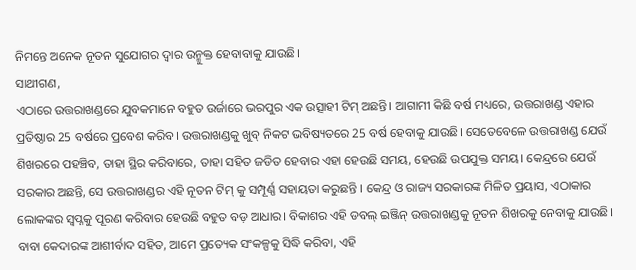ନିମନ୍ତେ ଅନେକ ନୂତନ ସୁଯୋଗର ଦ୍ବାର ଉନ୍ମୁକ୍ତ ହେବାବାକୁ ଯାଉଛି।
ସାଥୀଗଣ,
ଏଠାରେ ଉତ୍ତରାଖଣ୍ଡରେ ଯୁବକମାନେ ବହୁତ ଉର୍ଜାରେ ଭରପୁର ଏକ ଉତ୍ସାହୀ ଟିମ୍ ଅଛନ୍ତି। ଆଗାମୀ କିଛି ବର୍ଷ ମଧ୍ୟରେ, ଉତ୍ତରାଖଣ୍ଡ ଏହାର ପ୍ରତିଷ୍ଠାର 25 ବର୍ଷରେ ପ୍ରବେଶ କରିବ। ଉତ୍ତରାଖଣ୍ଡକୁ ଖୁବ୍ ନିକଟ ଭବିଷ୍ୟତରେ 25 ବର୍ଷ ହେବାକୁ ଯାଉଛି। ସେତେବେଳେ ଉତ୍ତରାଖଣ୍ଡ ଯେଉଁ ଶିଖରରେ ପହଞ୍ଚିବ, ତାହା ସ୍ଥିର କରିବାରେ, ତାହା ସହିତ ଜଡିତ ହେବାର ଏହା ହେଉଛି ସମୟ, ହେଉଛି ଉପଯୁକ୍ତ ସମୟ। କେନ୍ଦ୍ରରେ ଯେଉଁ ସରକାର ଅଛନ୍ତି, ସେ ଉତ୍ତରାଖଣ୍ଡର ଏହି ନୂତନ ଟିମ୍ କୁ ସମ୍ପୂର୍ଣ୍ଣ ସହାୟତା କରୁଛନ୍ତି । କେନ୍ଦ୍ର ଓ ରାଜ୍ୟ ସରକାରଙ୍କ ମିଳିତ ପ୍ରୟାସ, ଏଠାକାର ଲୋକଙ୍କର ସ୍ୱପ୍ନକୁ ପୂରଣ କରିବାର ହେଉଛି ବହୁତ ବଡ଼ ଆଧାର। ବିକାଶର ଏହି ଡବଲ୍ ଇଞ୍ଜିନ୍ ଉତ୍ତରାଖଣ୍ଡକୁ ନୂତନ ଶିଖରକୁ ନେବାକୁ ଯାଉଛି। ବାବା କେଦାରଙ୍କ ଆଶୀର୍ବାଦ ସହିତ, ଆମେ ପ୍ରତ୍ୟେକ ସଂକଳ୍ପକୁ ସିଦ୍ଧି କରିବା, ଏହି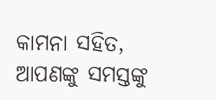କାମନା ସହିତ, ଆପଣଙ୍କୁ ସମସ୍ତଙ୍କୁ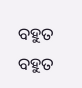ବହୁତ ବହୁତ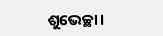ଶୁଭେଚ୍ଛା।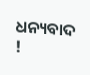ଧନ୍ୟବାଦ !